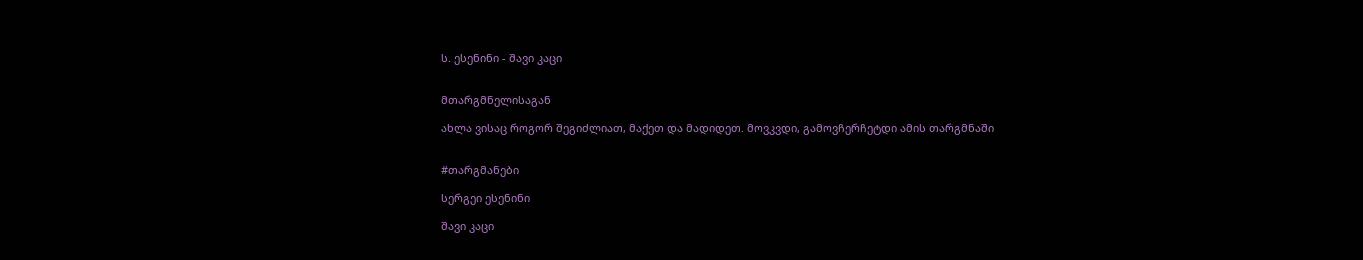ს. ესენინი - შავი კაცი


მთარგმნელისაგან

ახლა ვისაც როგორ შეგიძლიათ, მაქეთ და მადიდეთ. მოვკვდი, გამოვჩერჩეტდი ამის თარგმნაში


#თარგმანები

სერგეი ესენინი

შავი კაცი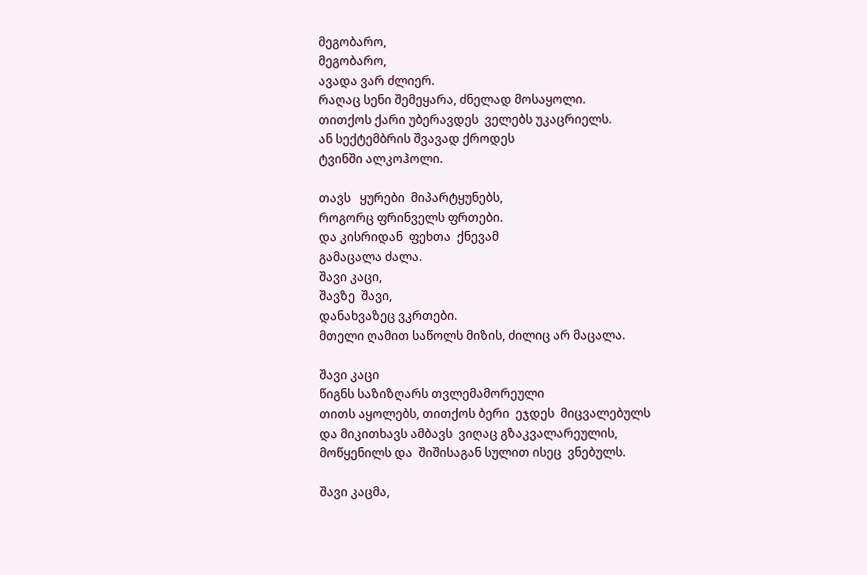მეგობარო,
მეგობარო,
ავადა ვარ ძლიერ.
რაღაც სენი შემეყარა, ძნელად მოსაყოლი.
თითქოს ქარი უბერავდეს  ველებს უკაცრიელს.
ან სექტემბრის შვავად ქროდეს
ტვინში ალკოჰოლი.

თავს   ყურები  მიპარტყუნებს,
როგორც ფრინველს ფრთები.
და კისრიდან  ფეხთა  ქნევამ
გამაცალა ძალა.
შავი კაცი,
შავზე  შავი,
დანახვაზეც ვკრთები.
მთელი ღამით საწოლს მიზის, ძილიც არ მაცალა.

შავი კაცი
წიგნს საზიზღარს თვლემამორეული
თითს აყოლებს, თითქოს ბერი  ეჯდეს  მიცვალებულს
და მიკითხავს ამბავს  ვიღაც გზაკვალარეულის,
მოწყენილს და  შიშისაგან სულით ისეც  ვნებულს.

შავი კაცმა,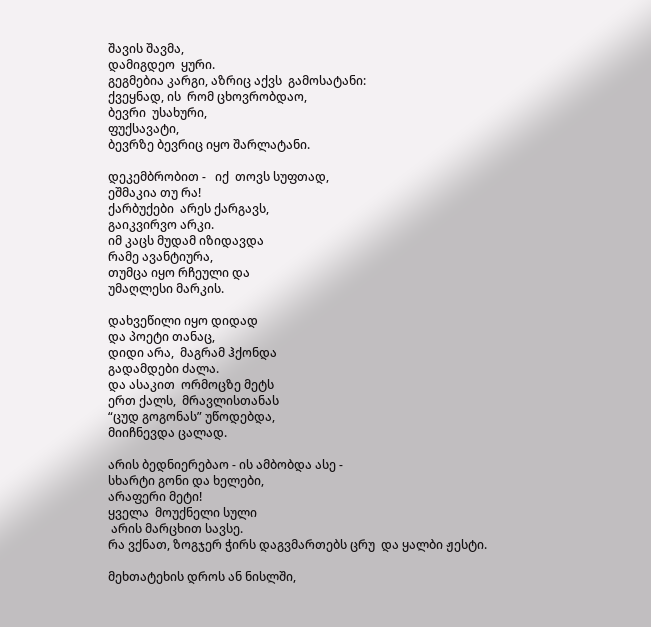შავის შავმა,
დამიგდეო  ყური.
გეგმებია კარგი, აზრიც აქვს  გამოსატანი:
ქვეყნად, ის  რომ ცხოვრობდაო,
ბევრი  უსახური,
ფუქსავატი,
ბევრზე ბევრიც იყო შარლატანი.

დეკემბრობით -   იქ  თოვს სუფთად,
ეშმაკია თუ რა!
ქარბუქები  არეს ქარგავს,
გაიკვირვო არკი.
იმ კაცს მუდამ იზიდავდა
რამე ავანტიურა,
თუმცა იყო რჩეული და
უმაღლესი მარკის.

დახვეწილი იყო დიდად
და პოეტი თანაც,
დიდი არა,  მაგრამ ჰქონდა
გადამდები ძალა.
და ასაკით  ორმოცზე მეტს
ერთ ქალს,  მრავლისთანას
“ცუდ გოგონას” უწოდებდა,
მიიჩნევდა ცალად.

არის ბედნიერებაო - ის ამბობდა ასე -
სხარტი გონი და ხელები,
არაფერი მეტი!
ყველა  მოუქნელი სული
 არის მარცხით სავსე.
რა ვქნათ, ზოგჯერ ჭირს დაგვმართებს ცრუ  და ყალბი ჟესტი.

მეხთატეხის დროს ან ნისლში,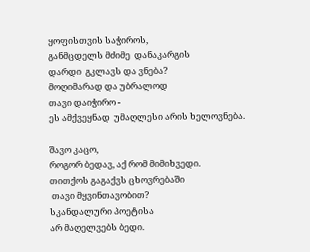ყოფისთვის საჭიროს,
განმცდელს მძიმე  დანაკარგის
დარდი  გკლავს და ვნება?
მოღიმარად და უბრალოდ
თავი დაიჭირო -
ეს ამქვეყნად  უმაღლესი არის ხელოვნება.

შავო კაცო,
როგორ ბედავ, აქ რომ მიმიხვედი.
თითქოს გაგაქვს ცხოვრებაში
 თავი მყვინთავობით?
სკანდალური პოეტისა
არ მაღელვებს ბედი.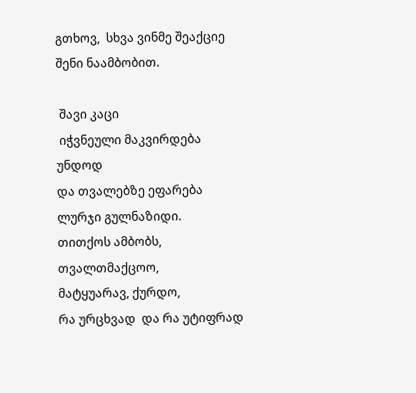გთხოვ,  სხვა ვინმე შეაქციე
შენი ნაამბობით.

 შავი კაცი
 იჭვნეული მაკვირდება უნდოდ
და თვალებზე ეფარება ლურჯი გულნაზიდი.
თითქოს ამბობს, თვალთმაქცოო,
მატყუარავ, ქურდო,
რა ურცხვად  და რა უტიფრად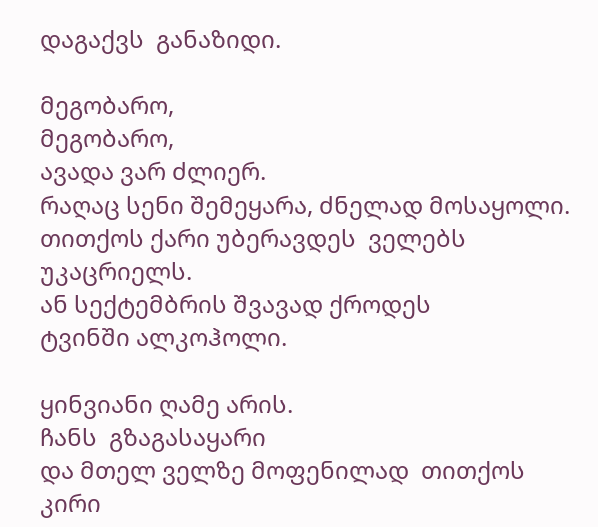დაგაქვს  განაზიდი.

მეგობარო,
მეგობარო,
ავადა ვარ ძლიერ.
რაღაც სენი შემეყარა, ძნელად მოსაყოლი.
თითქოს ქარი უბერავდეს  ველებს უკაცრიელს.
ან სექტემბრის შვავად ქროდეს
ტვინში ალკოჰოლი.

ყინვიანი ღამე არის.
ჩანს  გზაგასაყარი
და მთელ ველზე მოფენილად  თითქოს კირი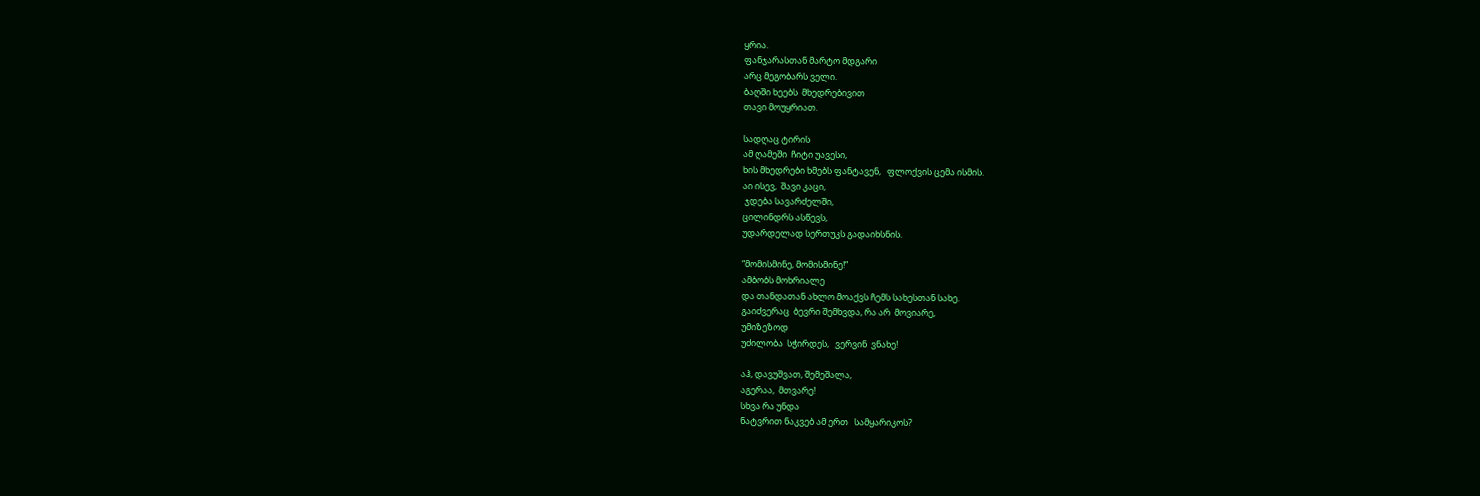ყრია.
ფანჯარასთან მარტო მდგარი
არც მეგობარს ველი.
ბაღში ხეებს  მხედრებივით
თავი მოუყრიათ.

სადღაც ტირის
ამ ღამეში  ჩიტი უავესი,
ხის მხედრები ხმებს ფანტავენ,   ფლოქვის ცემა ისმის.
აი ისევ,  შავი კაცი,
 ჯდება სავარძელში,
ცილინდრს ასწევს,
უდარდელად სერთუკს გადაიხსნის.

“მომისმინე, მომისმინე!”
ამბობს მოხრიალე
და თანდათან ახლო მოაქვს ჩემს სახესთან სახე.
გაიძვერაც  ბევრი შემხვდა, რა არ  მოვიარე,
უმიზეზოდ
უძილობა  სჭირდეს,   ვერვინ  ვნახე!

აჰ, დავუშვათ, შემეშალა,
აგერაა,  მთვარე!
სხვა რა უნდა
ნატვრით ნაკვებ ამ ერთ   სამყარიკოს?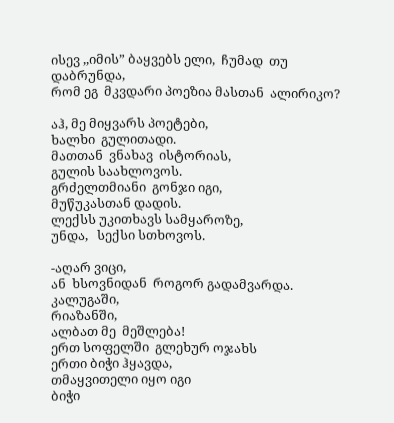ისევ ,,იმის” ბაყვებს ელი,  ჩუმად  თუ დაბრუნდა,
რომ ეგ  მკვდარი პოეზია მასთან  ალირიკო?

აჰ, მე მიყვარს პოეტები,
ხალხი  გულითადი.
მათთან  ვნახავ  ისტორიას,
გულის საახლოვოს.
გრძელთმიანი  გონჯი იგი,
მუწუკასთან დადის.
ლექსს უკითხავს სამყაროზე,
უნდა,   სექსი სთხოვოს.

-აღარ ვიცი,
ან  ხსოვნიდან  როგორ გადამვარდა.
კალუგაში,
რიაზანში,
ალბათ მე  მეშლება!
ერთ სოფელში  გლეხურ ოჯახს
ერთი ბიჭი ჰყავდა,
თმაყვითელი იყო იგი
ბიჭი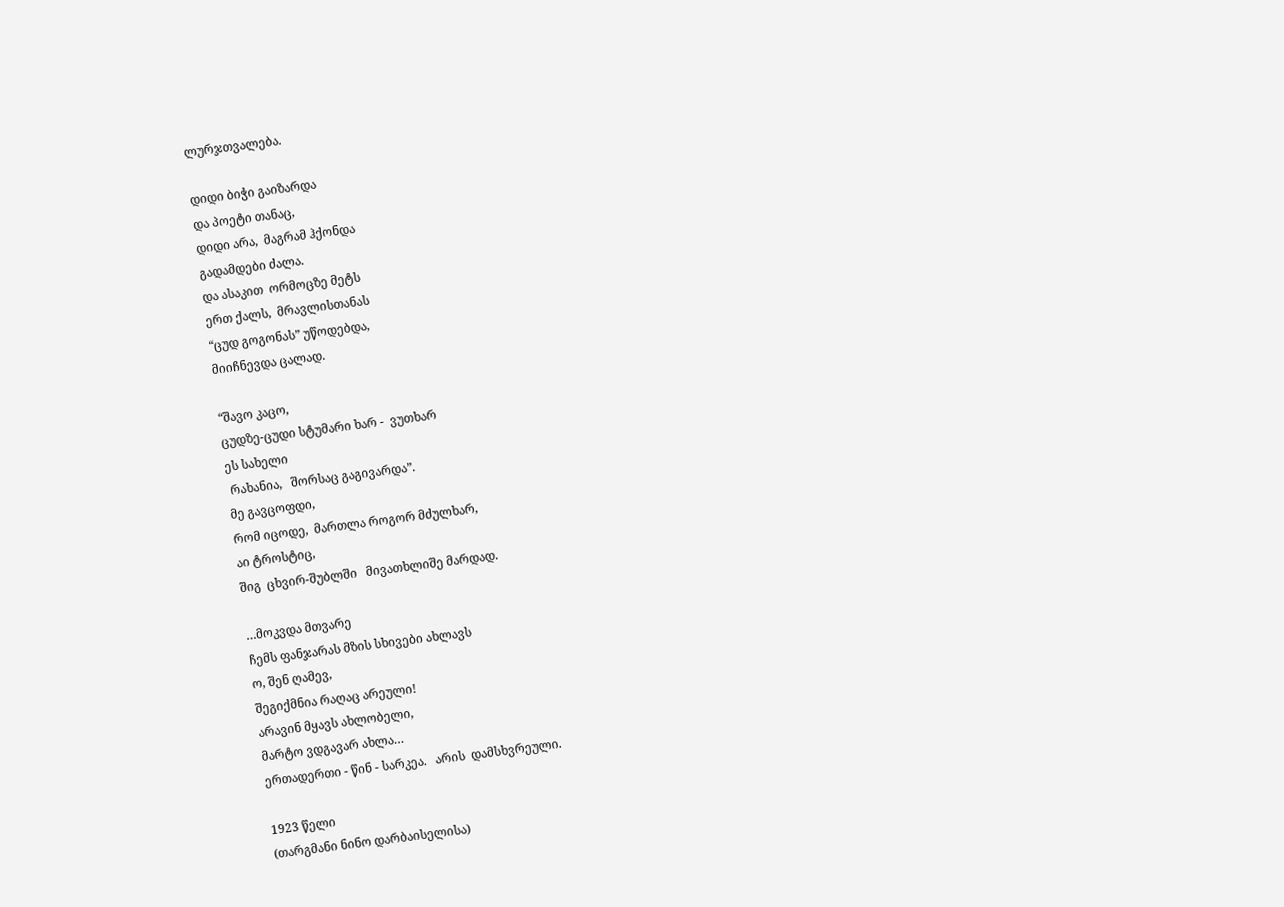ლურჯთვალება.

დიდი ბიჭი გაიზარდა
და პოეტი თანაც,
დიდი არა,  მაგრამ ჰქონდა
გადამდები ძალა.
და ასაკით  ორმოცზე მეტს
ერთ ქალს,  მრავლისთანას
“ცუდ გოგონას” უწოდებდა,
მიიჩნევდა ცალად.

“შავო კაცო,
ცუდზე-ცუდი სტუმარი ხარ -  ვუთხარ
ეს სახელი
 რახანია,   შორსაც გაგივარდა”.
მე გავცოფდი,
რომ იცოდე,  მართლა როგორ მძულხარ,
აი ტროსტიც,
შიგ  ცხვირ-შუბლში   მივათხლიშე მარდად.

…მოკვდა მთვარე
ჩემს ფანჯარას მზის სხივები ახლავს
ო, შენ ღამევ,
შეგიქმნია რაღაც არეული!
არავინ მყავს ახლობელი,
მარტო ვდგავარ ახლა…
ერთადერთი - წინ - სარკეა.   არის  დამსხვრეული.

1923 წელი
(თარგმანი ნინო დარბაისელისა)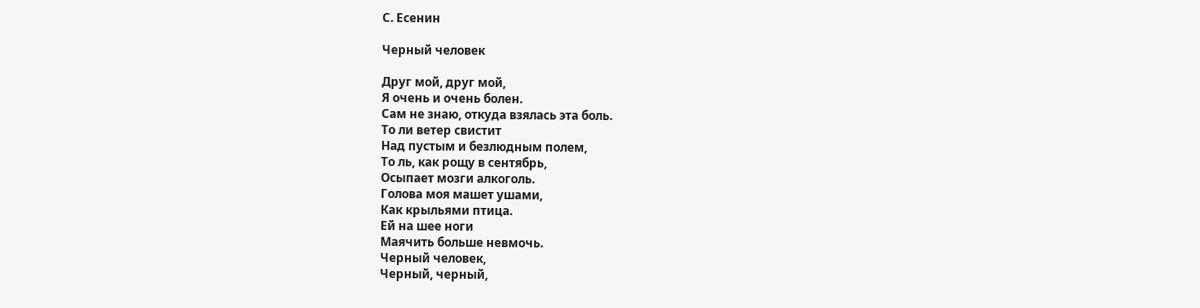С. Есенин

Черный человек

Друг мой, друг мой,
Я очень и очень болен.
Сам не знаю, откуда взялась эта боль.
То ли ветер свистит
Над пустым и безлюдным полем,
То ль, как рощу в сентябрь,
Осыпает мозги алкоголь.
Голова моя машет ушами,
Как крыльями птица.
Ей на шее ноги
Маячить больше невмочь.
Черный человек,
Черный, черный,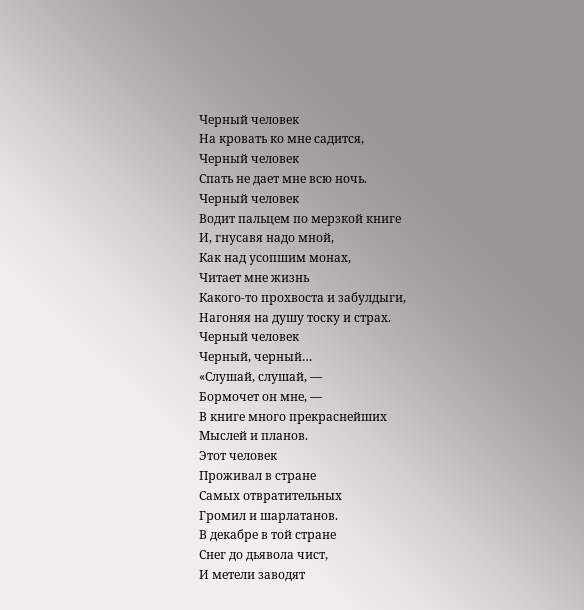Черный человек
На кровать ко мне садится,
Черный человек
Спать не дает мне всю ночь.
Черный человек
Водит пальцем по мерзкой книге
И, гнусавя надо мной,
Как над усопшим монах,
Читает мне жизнь
Какого-то прохвоста и забулдыги,
Нагоняя на душу тоску и страх.
Черный человек
Черный, черный…
«Слушай, слушай, —
Бормочет он мне, —
В книге много прекраснейших
Мыслей и планов.
Этот человек
Проживал в стране
Самых отвратительных
Громил и шарлатанов.
В декабре в той стране
Снег до дьявола чист,
И метели заводят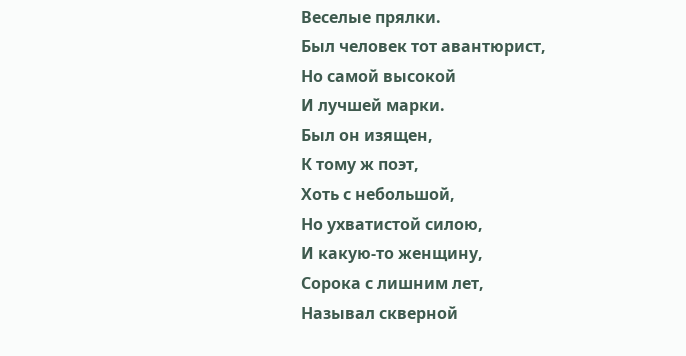Веселые прялки.
Был человек тот авантюрист,
Но самой высокой
И лучшей марки.
Был он изящен,
К тому ж поэт,
Хоть с небольшой,
Но ухватистой силою,
И какую-то женщину,
Сорока с лишним лет,
Называл скверной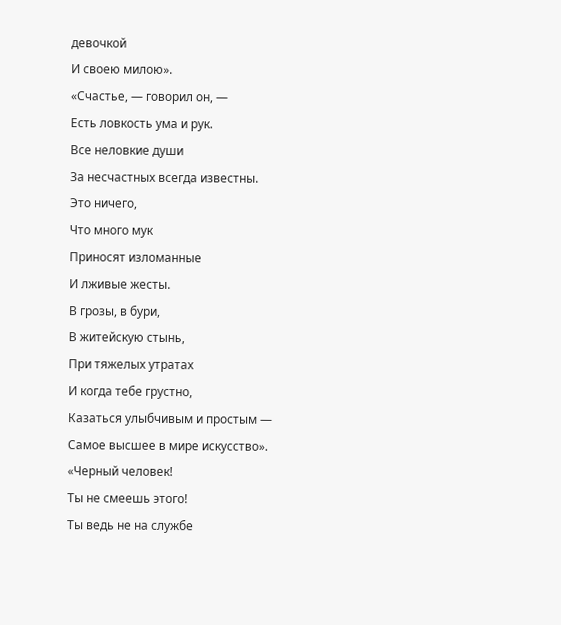девочкой
И своею милою».
«Счастье, — говорил он, —
Есть ловкость ума и рук.
Все неловкие души
За несчастных всегда известны.
Это ничего,
Что много мук
Приносят изломанные
И лживые жесты.
В грозы, в бури,
В житейскую стынь,
При тяжелых утратах
И когда тебе грустно,
Казаться улыбчивым и простым —
Самое высшее в мире искусство».
«Черный человек!
Ты не смеешь этого!
Ты ведь не на службе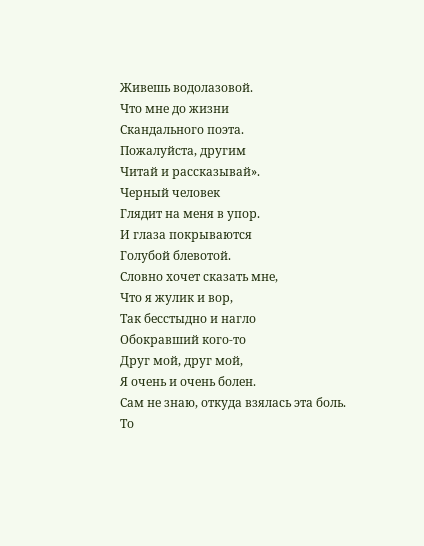Живешь водолазовой.
Что мне до жизни
Скандального поэта.
Пожалуйста, другим
Читай и рассказывай».
Черный человек
Глядит на меня в упор.
И глаза покрываются
Голубой блевотой.
Словно хочет сказать мне,
Что я жулик и вор,
Так бесстыдно и нагло
Обокравший кого-то
Друг мой, друг мой,
Я очень и очень болен.
Сам не знаю, откуда взялась эта боль.
То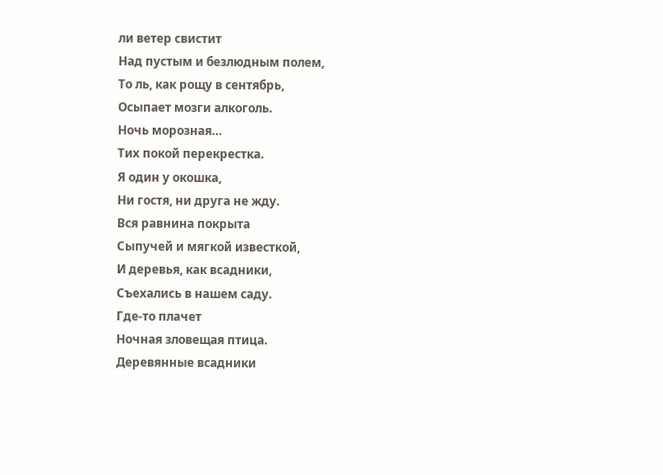ли ветер свистит
Над пустым и безлюдным полем,
То ль, как рощу в сентябрь,
Осыпает мозги алкоголь.
Ночь морозная…
Тих покой перекрестка.
Я один у окошка,
Ни гостя, ни друга не жду.
Вся равнина покрыта
Сыпучей и мягкой известкой,
И деревья, как всадники,
Съехались в нашем саду.
Где-то плачет
Ночная зловещая птица.
Деревянные всадники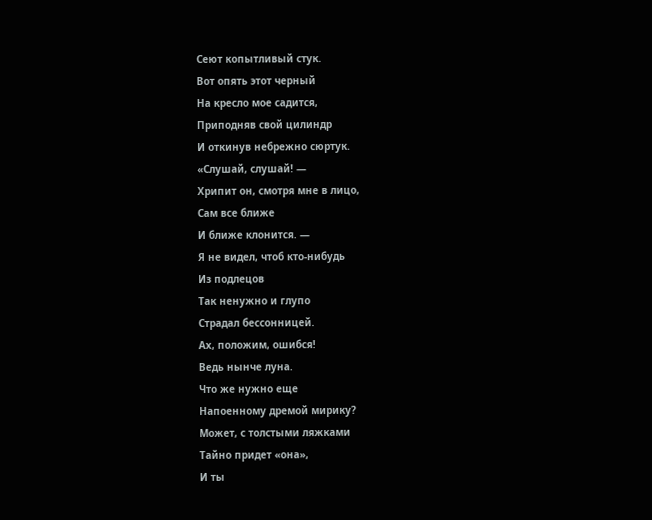Сеют копытливый стук.
Вот опять этот черный
На кресло мое садится,
Приподняв свой цилиндр
И откинув небрежно сюртук.
«Слушай, слушай! —
Хрипит он, смотря мне в лицо,
Сам все ближе
И ближе клонится. —
Я не видел, чтоб кто-нибудь
Из подлецов
Так ненужно и глупо
Страдал бессонницей.
Ах, положим, ошибся!
Ведь нынче луна.
Что же нужно еще
Напоенному дремой мирику?
Может, с толстыми ляжками
Тайно придет «она»,
И ты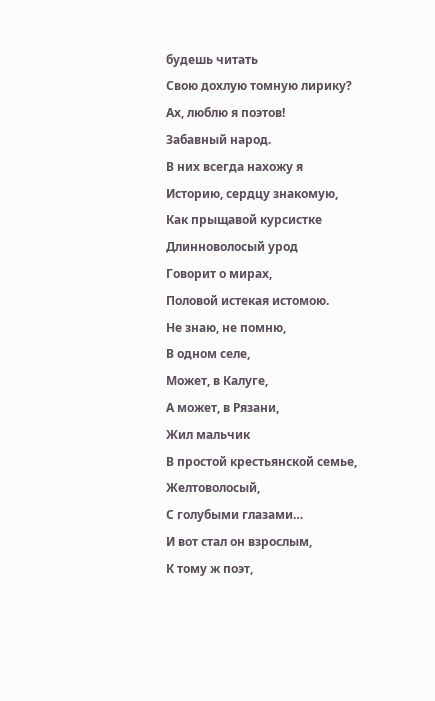будешь читать
Свою дохлую томную лирику?
Ах, люблю я поэтов!
Забавный народ.
В них всегда нахожу я
Историю, сердцу знакомую,
Как прыщавой курсистке
Длинноволосый урод
Говорит о мирах,
Половой истекая истомою.
Не знаю, не помню,
В одном селе,
Может, в Калуге,
А может, в Рязани,
Жил мальчик
В простой крестьянской семье,
Желтоволосый,
С голубыми глазами…
И вот стал он взрослым,
К тому ж поэт,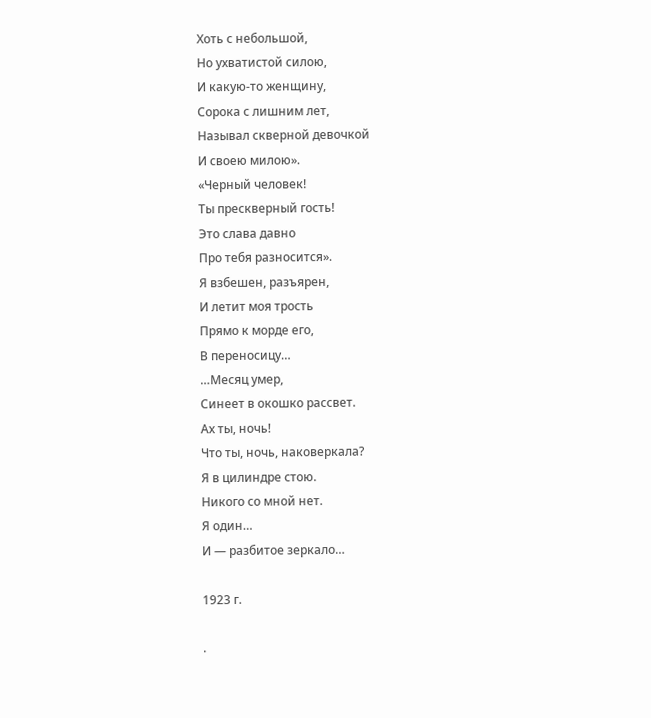Хоть с небольшой,
Но ухватистой силою,
И какую-то женщину,
Сорока с лишним лет,
Называл скверной девочкой
И своею милою».
«Черный человек!
Ты прескверный гость!
Это слава давно
Про тебя разносится».
Я взбешен, разъярен,
И летит моя трость
Прямо к морде его,
В переносицу…
…Месяц умер,
Синеет в окошко рассвет.
Ах ты, ночь!
Что ты, ночь, наковеркала?
Я в цилиндре стою.
Никого со мной нет.
Я один…
И — разбитое зеркало…

1923 г.

.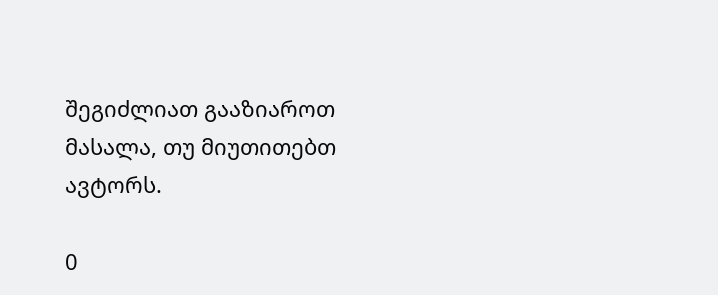შეგიძლიათ გააზიაროთ მასალა, თუ მიუთითებთ ავტორს.

0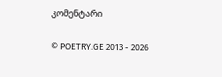კომენტარი

© POETRY.GE 2013 - 2026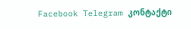Facebook Telegram კონტაქტი